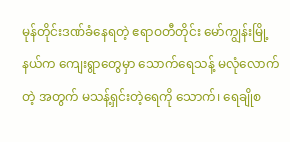မုန်တိုင်းဒဏ်ခံနေရတဲ့ ဧရာဝတီတိုင်း မော်ကျွန်းမြို့နယ်က ကျေးရွာတွေမှာ သောက်ရေသန့် မလုံလောက်တဲ့ အတွက် မသန့်ရှင်းတဲ့ရေကို သောက်၊ ရေချိုစ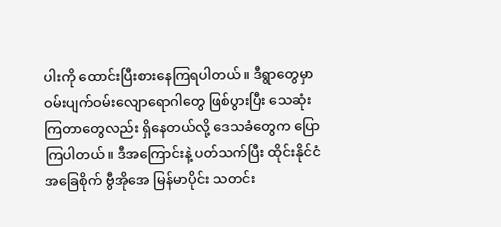ပါးကို ထောင်းပြီးစားနေကြရပါတယ်။ ဒီရွာတွေမှာ ဝမ်းပျက်ဝမ်းလျောရောဂါတွေ ဖြစ်ပွားပြီး သေဆုံးကြတာတွေလည်း ရှိနေတယ်လို့ ဒေသခံတွေက ပြောကြပါတယ်။ ဒီအကြောင်းနဲ့ ပတ်သက်ပြီး ထိုင်းနိုင်ငံအခြေစိုက် ဗွီအိုအေ မြန်မာပိုင်း သတင်း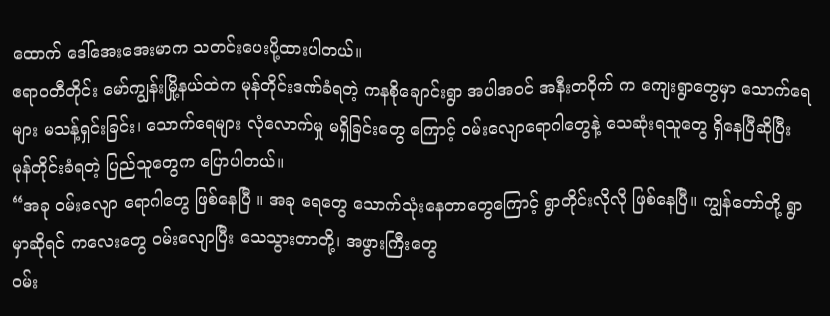ထောက် ဒေါ်အေးအေးမာက သတင်းပေးပို့ထားပါတယ်။
ဧရာဝတီတိုင်း မော်ကျွန်းမြို့နယ်ထဲက မုန်တိုင်းဒဏ်ခံရတဲ့ ကနစိုချောင်းရွာ အပါအဝင် အနီးတဝိုက် က ကျေးရွာတွေမှာ သောက်ရေများ မသန့်ရှင်းခြင်း၊ သောက်ရေများ လုံလောက်မှု မရှိခြင်းတွေ ကြောင့် ဝမ်းလျောရောဂါတွေနဲ့ သေဆုံးရသူတွေ ရှိနေပြီဆိုပြီး မုန်တိုင်းခံရတဲ့ ပြည်သူတွေက ပြောပါတယ်။
“အခု ဝမ်းလျော ရောဂါတွေ ဖြစ်နေပြီ ။ အခု ရေတွေ သောက်သုံးနေတာတွေကြောင့် ရွာတိုင်းလိုလို ဖြစ်နေပြီ။ ကျွန်တော်တို့ ရွာမှာဆိုရင် ကလေးတွေ ဝမ်းလျောပြီး သေသွားတာတို့၊ အဖွားကြီးတွေ
ဝမ်း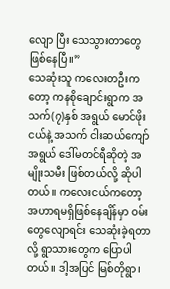လျော ပြီး သေသွားတာတွေဖြစ်နေပြီ။”
သေဆုံးသူ ကလေးတဦးကတော့ ကနစိုချောင်းရွာက အသက်(၇)နှစ် အရွယ် မောင်ဖိုးငယ်နဲ့ အသက် ငါးဆယ်ကျော်အရွယ် ဒေါ်မတင်ရီဆိုတဲ့ အမျိုးသမီး ဖြစ်တယ်လို့ ဆိုပါတယ်။ ကလေးငယ်ကတော့ အဟာရမရှိဖြစ်နေချိန်မှာ ဝမ်းတွေလျောရင်း သေဆုံးခဲ့ရတာလို့ ရွာသားတွေက ပြောပါတယ်။ ဒါ့အပြင် မြစ်တိုရွာ၊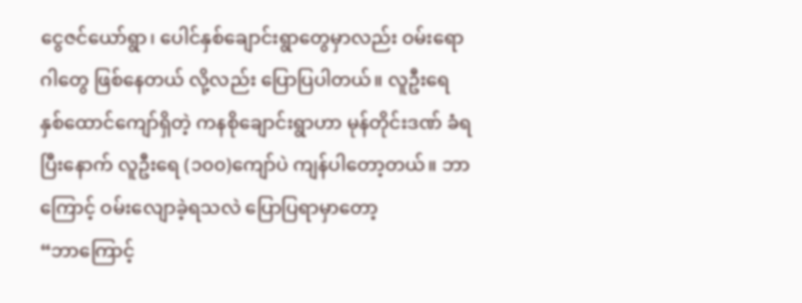ငွေဇင်ယော်ရွာ၊ ပေါင်နှစ်ချောင်းရွာတွေမှာလည်း ဝမ်းရောဂါတွေ ဖြစ်နေတယ် လို့လည်း ပြောပြပါတယ်။ လူဦးရေ နှစ်ထောင်ကျော်ရှိတဲ့ ကနစိုချောင်းရွာဟာ မုန်တိုင်းဒဏ် ခံရပြီးနောက် လူဦးရေ (၁၀၀)ကျော်ပဲ ကျန်ပါတော့တယ်။ ဘာကြောင့် ဝမ်းလျောခဲ့ရသလဲ ပြောပြရာမှာတော့
“ဘာကြောင့်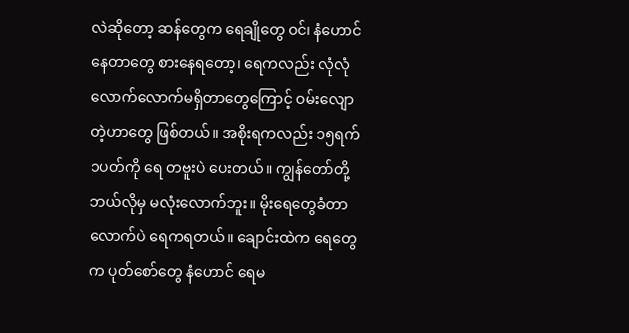လဲဆိုတော့ ဆန်တွေက ရေချိုတွေ ဝင်၊ နံဟောင်နေတာတွေ စားနေရတော့၊ ရေကလည်း လုံလုံလောက်လောက်မရှိတာတွေကြောင့် ဝမ်းလျောတဲ့ဟာတွေ ဖြစ်တယ်။ အစိုးရကလည်း ၁၅ရက် ၁ပတ်ကို ရေ တဗူးပဲ ပေးတယ်။ ကျွန်တော်တို့ ဘယ်လိုမှ မလုံးလောက်ဘူး။ မိုးရေတွေခံတာလောက်ပဲ ရေကရတယ်။ ချောင်းထဲက ရေတွေက ပုတ်စော်တွေ နံဟောင် ရေမ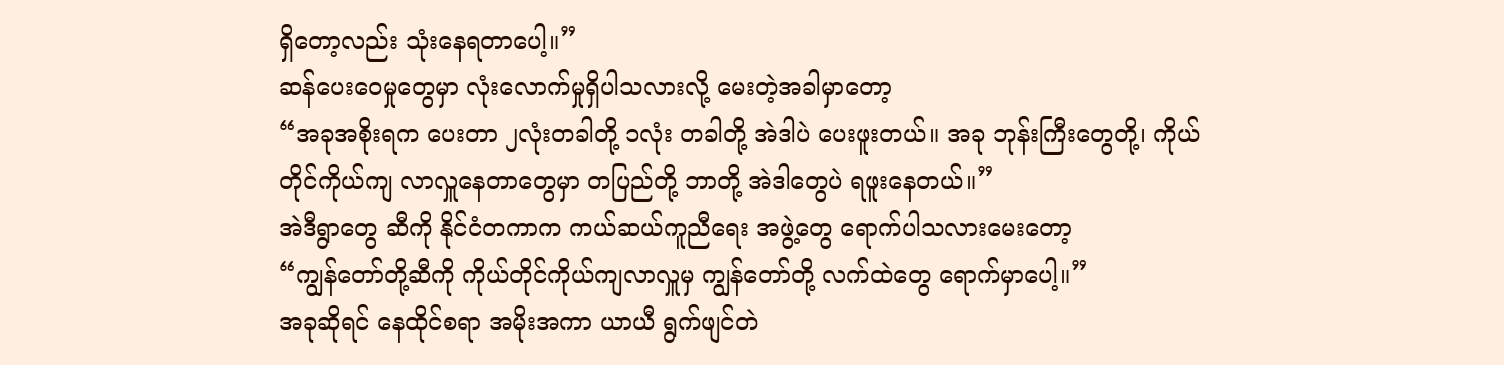ရှိတော့လည်း သုံးနေရတာပေါ့။”
ဆန်ပေးဝေမှုတွေမှာ လုံးလောက်မှုရှိပါသလားလို့ မေးတဲ့အခါမှာတော့
“အခုအစိုးရက ပေးတာ ၂လုံးတခါတို့ ၁လုံး တခါတို့ အဲဒါပဲ ပေးဖူးတယ်။ အခု ဘုန်းကြီးတွေတို့၊ ကိုယ်တိုင်ကိုယ်ကျ လာလှူနေတာတွေမှာ တပြည်တို့ ဘာတို့ အဲဒါတွေပဲ ရဖူးနေတယ်။”
အဲဒီရွာတွေ ဆီကို နိုင်ငံတကာက ကယ်ဆယ်ကူညီရေး အဖွဲ့တွေ ရောက်ပါသလားမေးတော့
“ကျွန်တော်တို့ဆီကို ကိုယ်တိုင်ကိုယ်ကျလာလှူမှ ကျွန်တော်တို့ လက်ထဲတွေ ရောက်မှာပေါ့။”
အခုဆိုရင် နေထိုင်စရာ အမိုးအကာ ယာယီ ရွက်ဖျင်တဲ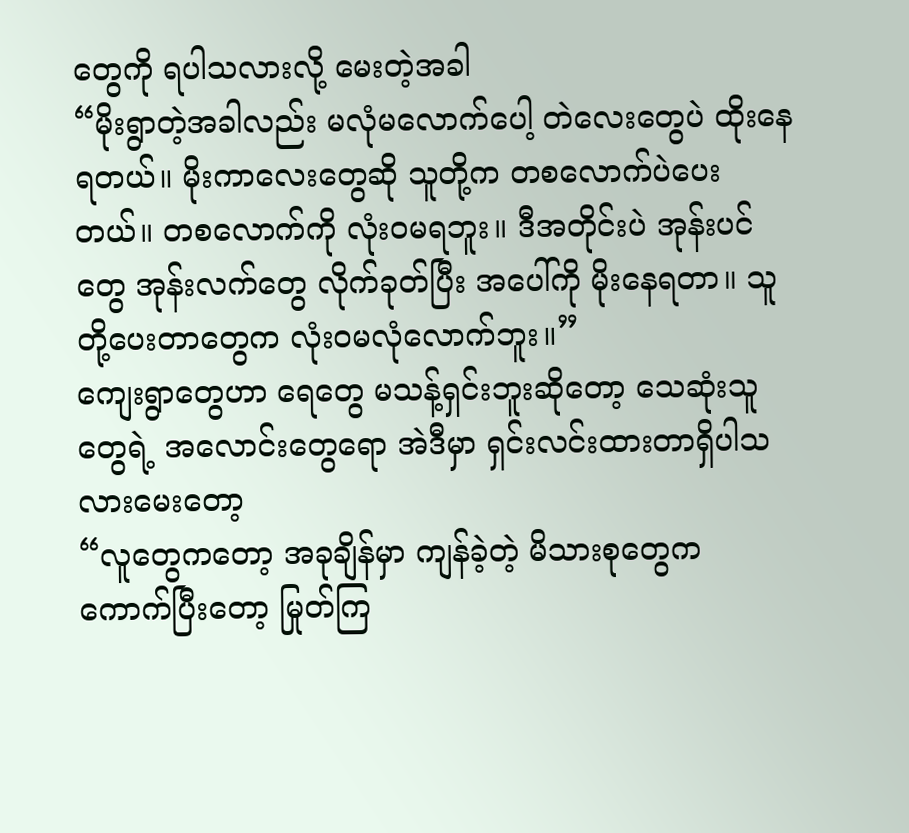တွေကို ရပါသလားလို့ မေးတဲ့အခါ
“မိုးရွာတဲ့အခါလည်း မလုံမလောက်ပေါ့ တဲလေးတွေပဲ ထိုးနေရတယ်။ မိုးကာလေးတွေဆို သူတို့က တစလောက်ပဲပေးတယ်။ တစလောက်ကို လုံးဝမရဘူး။ ဒီအတိုင်းပဲ အုန်းပင်တွေ အုန်းလက်တွေ လိုက်ခုတ်ပြီး အပေါ်ကို မိုးနေရတာ။ သူတို့ပေးတာတွေက လုံးဝမလုံလောက်ဘူး။”
ကျေးရွာတွေဟာ ရေတွေ မသန့်ရှင်းဘူးဆိုတော့ သေဆုံးသူတွေရဲ့ အလောင်းတွေရော အဲဒီမှာ ရှင်းလင်းထားတာရှိပါသလားမေးတော့
“လူတွေကတော့ အခုချိန်မှာ ကျန်ခဲ့တဲ့ မိသားစုတွေက ကောက်ပြီးတော့ မြုတ်ကြ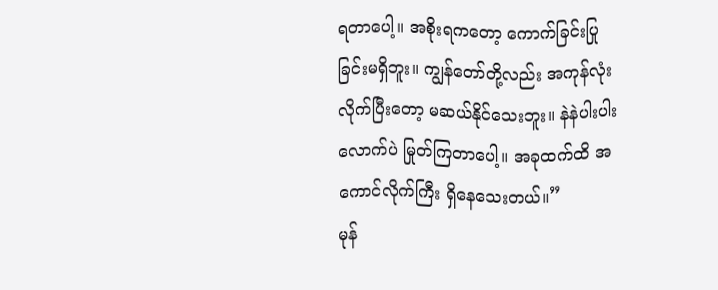ရတာပေါ့။ အစိုးရကတော့ ကောက်ခြင်းပြုခြင်းမရှိဘူး။ ကျွန်တော်တို့လည်း အကုန်လုံး လိုက်ပြီးတော့ မဆယ်နိုင်သေးဘူး။ နဲနဲပါးပါးလောက်ပဲ မြုတ်ကြတာပေါ့။ အခုထက်ထိ အကောင်လိုက်ကြီး ရှိနေသေးတယ်။”
မုန်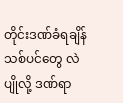တိုင်းဒဏ်ခံရချိန် သစ်ပင်တွေ လဲပျိုလို့ ဒဏ်ရာ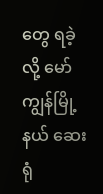တွေ ရခဲ့လို့ မော်ကျွန်မြို့နယ် ဆေးရုံ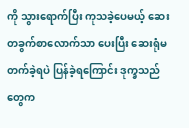ကို သွားရောက်ပြီး ကုသခဲ့ပေမယ့် ဆေး တခွက်စာလောက်သာ ပေးပြီး ဆေးရုံမတက်ခဲ့ရပဲ ပြန်ခဲ့ရကြောင်း ဒုက္ခသည်တွေက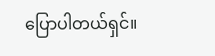ပြောပါတယ်ရှင်။